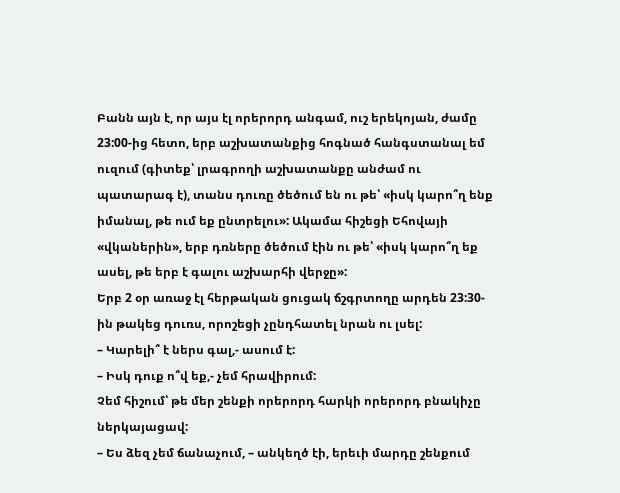Բանն այն է, որ այս էլ որերորդ անգամ, ուշ երեկոյան, ժամը 23:00-ից հետո, երբ աշխատանքից հոգնած հանգստանալ եմ ուզում (գիտեք՝ լրագրողի աշխատանքը անժամ ու պատարագ է), տանս դուռը ծեծում են ու թե՝ «իսկ կարո՞ղ ենք իմանալ, թե ում եք ընտրելու»: Ակամա հիշեցի Եհովայի «վկաներին», երբ դռները ծեծում էին ու թե՝ «իսկ կարո՞ղ եք ասել, թե երբ է գալու աշխարհի վերջը»:
Երբ 2 օր առաջ էլ հերթական ցուցակ ճշգրտողը արդեն 23:30-ին թակեց դուռս, որոշեցի չընդհատել նրան ու լսել:
– Կարելի՞ է ներս գալ,- ասում է:
– Իսկ դուք ո՞վ եք,- չեմ հրավիրում:
Չեմ հիշում՝ թե մեր շենքի որերորդ հարկի որերորդ բնակիչը ներկայացավ:
– Ես ձեզ չեմ ճանաչում, – անկեղծ էի, երեւի մարդը շենքում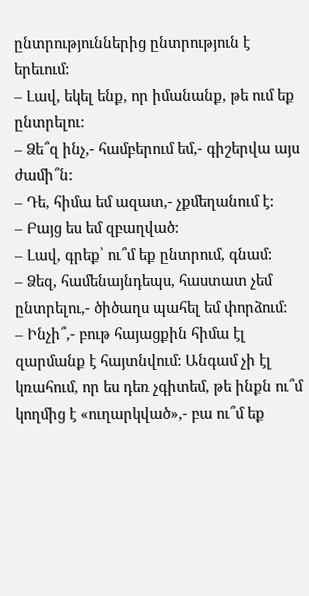ընտրություններից ընտրություն է երեւում:
– Լավ, եկել ենք, որ իմանանք, թե ում եք ընտրելու:
– Ձե՞զ ինչ,- համբերում եմ,- գիշերվա այս ժամի՞ն:
– Դե, հիմա եմ ազատ,- չքմեղանում է:
– Բայց ես եմ զբաղված:
– Լավ, գրեք՝ ու՞մ եք ընտրում, գնամ:
– Ձեզ, համենայնդեպս, հաստատ չեմ ընտրելու,- ծիծաղս պահել եմ փորձում:
– Ինչի՞,- բութ հայացքին հիմա էլ զարմանք է հայտնվում: Անգամ չի էլ կռահում, որ ես դեռ չգիտեմ, թե ինքն ու՞մ կողմից է «ուղարկված»,- բա ու՞մ եք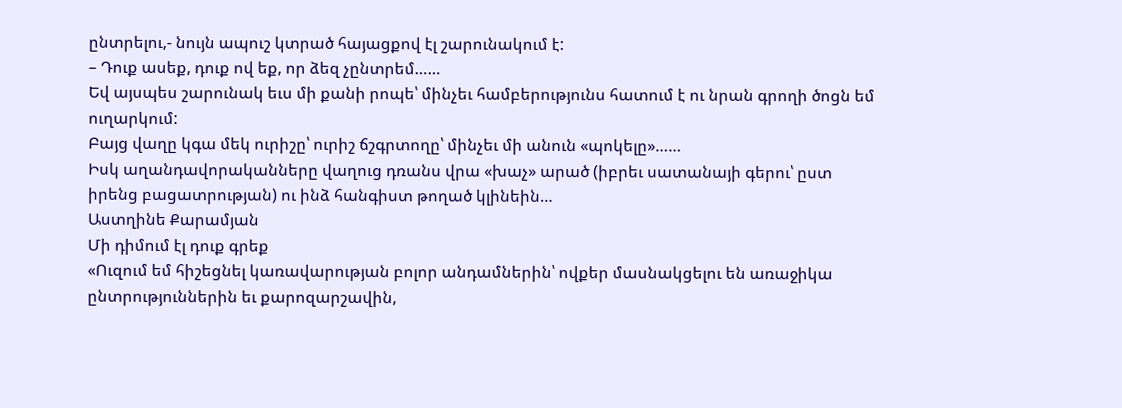ընտրելու,- նույն ապուշ կտրած հայացքով էլ շարունակում է:
– Դուք ասեք, դուք ով եք, որ ձեզ չընտրեմ……
Եվ այսպես շարունակ եւս մի քանի րոպե՝ մինչեւ համբերությունս հատում է ու նրան գրողի ծոցն եմ ուղարկում:
Բայց վաղը կգա մեկ ուրիշը՝ ուրիշ ճշգրտողը՝ մինչեւ մի անուն «պոկելը»……
Իսկ աղանդավորականները վաղուց դռանս վրա «խաչ» արած (իբրեւ սատանայի գերու՝ ըստ իրենց բացատրության) ու ինձ հանգիստ թողած կլինեին…
Աստղինե Քարամյան
Մի դիմում էլ դուք գրեք
«Ուզում եմ հիշեցնել կառավարության բոլոր անդամներին՝ ովքեր մասնակցելու են առաջիկա ընտրություններին եւ քարոզարշավին,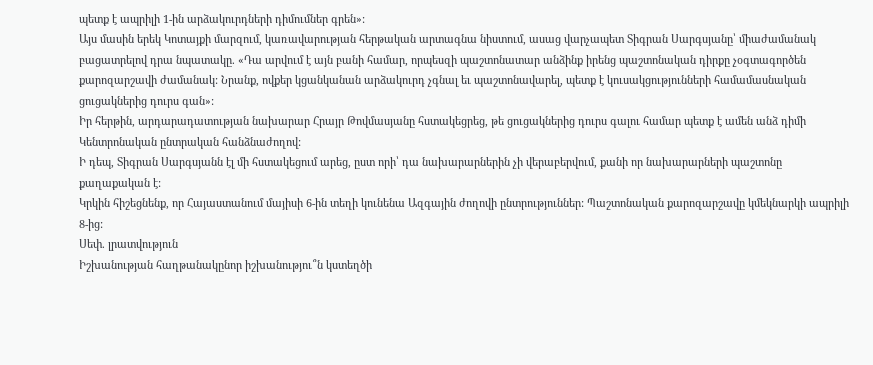պետք է ապրիլի 1-ին արձակուրդների դիմումներ գրեն»:
Այս մասին երեկ Կոտայքի մարզում, կառավարության հերթական արտագնա նիստում, ասաց վարչապետ Տիգրան Սարգսյանը՝ միաժամանակ բացատրելով դրա նպատակը. «Դա արվում է այն բանի համար, որպեսզի պաշտոնատար անձինք իրենց պաշտոնական դիրքը չօգտագործեն քարոզարշավի ժամանակ: Նրանք, ովքեր կցանկանան արձակուրդ չգնալ եւ պաշտոնավարել, պետք է կուսակցությունների համամասնական ցուցակներից դուրս գան»:
Իր հերթին, արդարադատության նախարար Հրայր Թովմասյանը հստակեցրեց, թե ցուցակներից դուրս գալու համար պետք է ամեն անձ դիմի Կենտրոնական ընտրական հանձնաժողով:
Ի դեպ, Տիգրան Սարգսյանն էլ մի հստակեցում արեց, ըստ որի՝ դա նախարարներին չի վերաբերվում, քանի որ նախարարների պաշտոնը քաղաքական է:
Կրկին հիշեցնենք, որ Հայաստանում մայիսի 6-ին տեղի կունենա Ազգային ժողովի ընտրություններ: Պաշտոնական քարոզարշավը կմեկնարկի ապրիլի 8-ից:
Սեփ. լրատվություն
Իշխանության հաղթանակընոր իշխանությու՞ն կստեղծի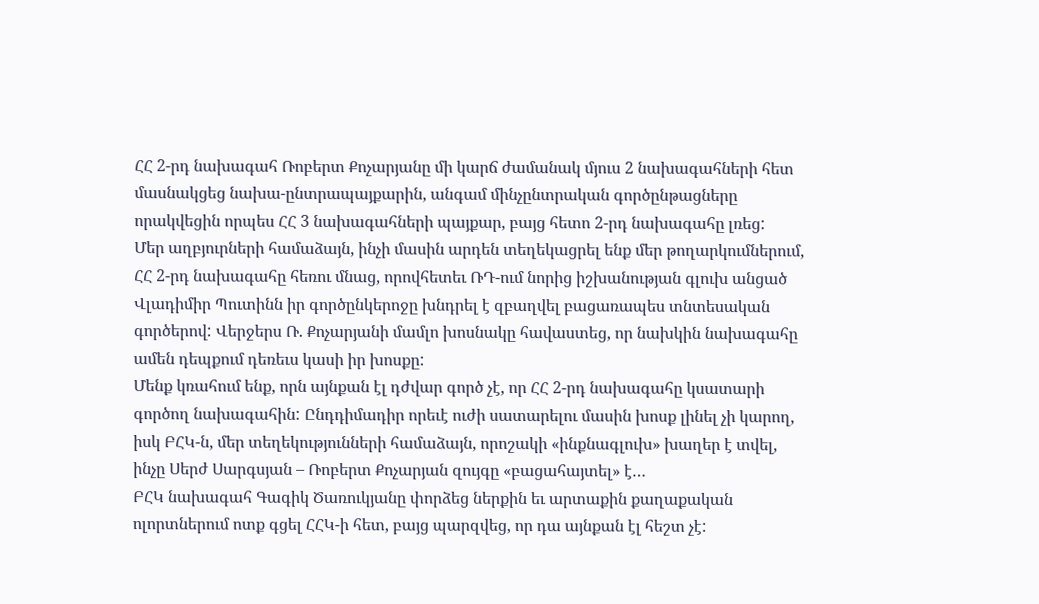ՀՀ 2-րդ նախագահ Ռոբերտ Քոչարյանը մի կարճ ժամանակ մյուս 2 նախագահների հետ մասնակցեց նախա-ընտրապայքարին, անգամ մինչընտրական գործընթացները որակվեցին որպես ՀՀ 3 նախագահների պայքար, բայց հետո 2-րդ նախագահը լռեց:
Մեր աղբյուրների համաձայն, ինչի մասին արդեն տեղեկացրել ենք մեր թողարկումներում, ՀՀ 2-րդ նախագահը հեռու մնաց, որովհետեւ ՌԴ-ում նորից իշխանության գլուխ անցած Վլադիմիր Պուտինն իր գործընկերոջը խնդրել է զբաղվել բացառապես տնտեսական գործերով: Վերջերս Ռ. Քոչարյանի մամլո խոսնակը հավաստեց, որ նախկին նախագահը ամեն դեպքում դեռեւս կասի իր խոսքը:
Մենք կռահում ենք, որն այնքան էլ դժվար գործ չէ, որ ՀՀ 2-րդ նախագահը կսատարի գործող նախագահին: Ընդդիմադիր որեւէ ուժի սատարելու մասին խոսք լինել չի կարող, իսկ ԲՀԿ-ն, մեր տեղեկությունների համաձայն, որոշակի «ինքնագլուխ» խաղեր է տվել, ինչը Սերժ Սարգսյան – Ռոբերտ Քոչարյան զույգը «բացահայտել» է…
ԲՀԿ նախագահ Գագիկ Ծառուկյանը փորձեց ներքին եւ արտաքին քաղաքական ոլորտներում ոտք գցել ՀՀԿ-ի հետ, բայց պարզվեց, որ դա այնքան էլ հեշտ չէ: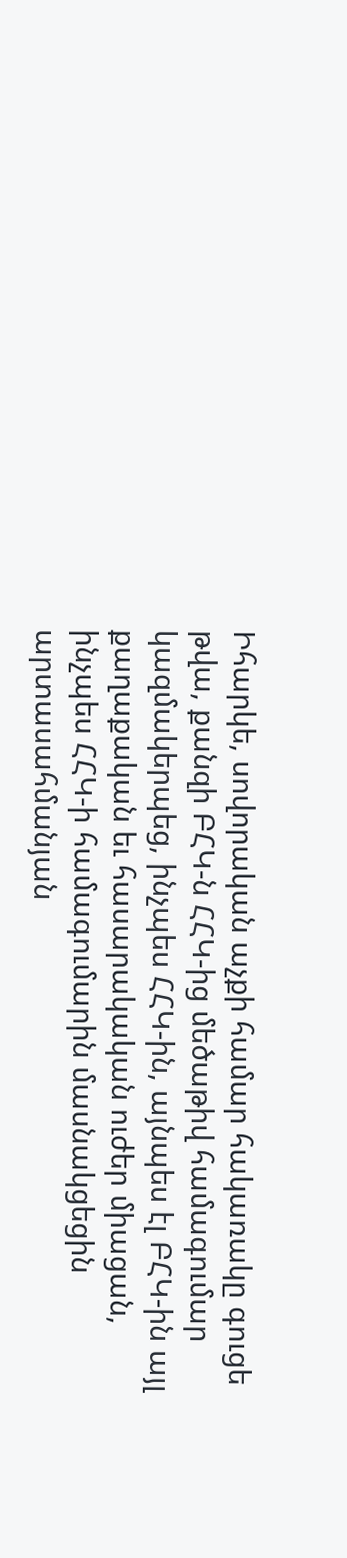Իհարկե, սովորական աչքի համար հակառակը գուցե թվա, քանզի ԲՀԿ-ն ՀՀԿ-ից մեծաթիվ համագումար կազմակերպեց, ինչպես ՀՀԿ-ին, այնպես էլ ԲՀԿ-ին այլ քաղաքական եւ հասարակական ուժեր միացան, ինչպես ՀՀԿ-ի համագումարին մասնակցեցին արտասահմանյան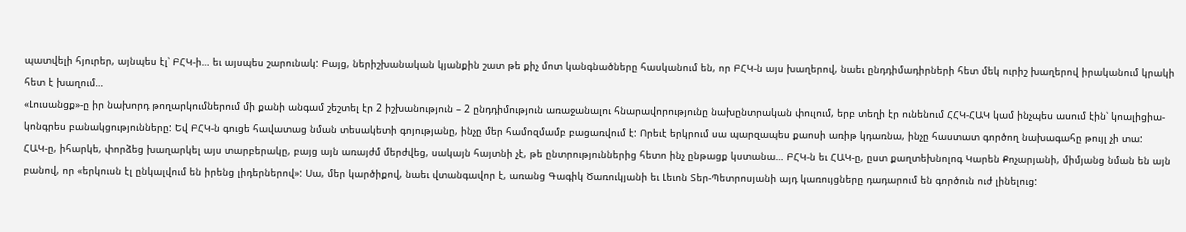պատվելի հյուրեր, այնպես էլ՝ ԲՀԿ-ի… եւ այսպես շարունակ: Բայց, ներիշխանական կյանքին շատ թե քիչ մոտ կանգնածները հասկանում են, որ ԲՀԿ-ն այս խաղերով, նաեւ ընդդիմադիրների հետ մեկ ուրիշ խաղերով իրականում կրակի հետ է խաղում…
«Լուսանցք»-ը իր նախորդ թողարկումներում մի քանի անգամ շեշտել էր 2 իշխանություն – 2 ընդդիմություն առաջանալու հնարավորությունը նախընտրական փուլում, երբ տեղի էր ունենում ՀՀԿ-ՀԱԿ կամ ինչպես ասում էին՝ կոալիցիա-կոնգրես բանակցությունները: Եվ ԲՀԿ-ն գուցե հավատաց նման տեսակետի գոյությանը, ինչը մեր համոզմամբ բացառվում է: Որեւէ երկրում սա պարզապես քաոսի առիթ կդառնա, ինչը հաստատ գործող նախագահը թույլ չի տա:
ՀԱԿ-ը, իհարկե, փորձեց խաղարկել այս տարբերակը, բայց այն առայժմ մերժվեց, սակայն հայտնի չէ, թե ընտրություններից հետո ինչ ընթացք կստանա… ԲՀԿ-ն եւ ՀԱԿ-ը, ըստ քաղտեխնոլոգ Կարեն Քոչարյանի, միմյանց նման են այն բանով, որ «երկուսն էլ ընկալվում են իրենց լիդերներով»: Սա, մեր կարծիքով, նաեւ վտանգավոր է, առանց Գագիկ Ծառուկյանի եւ Լեւոն Տեր-Պետրոսյանի այդ կառույցները դադարում են գործուն ուժ լինելուց: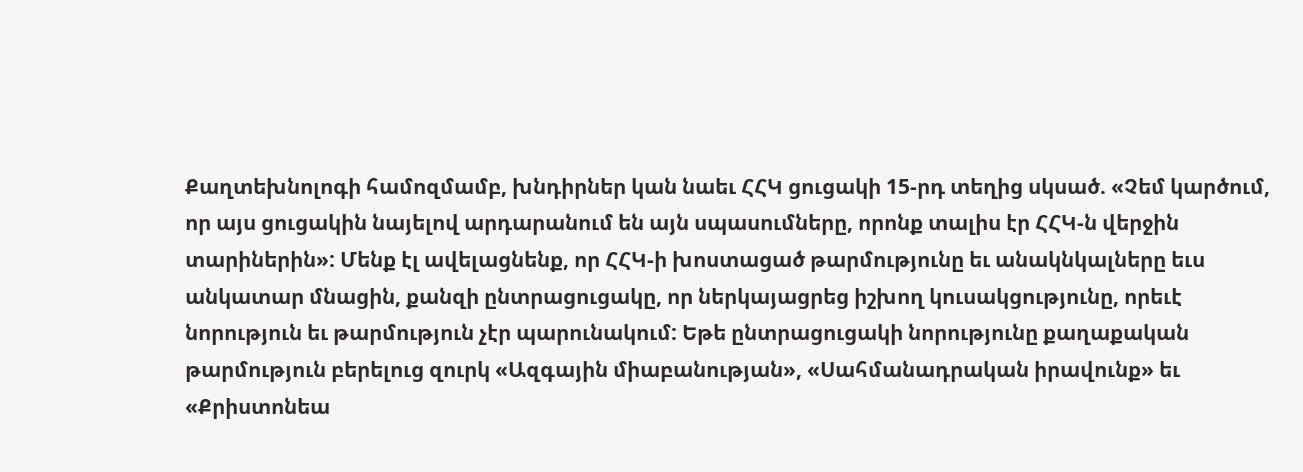Քաղտեխնոլոգի համոզմամբ, խնդիրներ կան նաեւ ՀՀԿ ցուցակի 15-րդ տեղից սկսած. «Չեմ կարծում, որ այս ցուցակին նայելով արդարանում են այն սպասումները, որոնք տալիս էր ՀՀԿ-ն վերջին տարիներին»: Մենք էլ ավելացնենք, որ ՀՀԿ-ի խոստացած թարմությունը եւ անակնկալները եւս անկատար մնացին, քանզի ընտրացուցակը, որ ներկայացրեց իշխող կուսակցությունը, որեւէ նորություն եւ թարմություն չէր պարունակում: Եթե ընտրացուցակի նորությունը քաղաքական թարմություն բերելուց զուրկ «Ազգային միաբանության», «Սահմանադրական իրավունք» եւ «Քրիստոնեա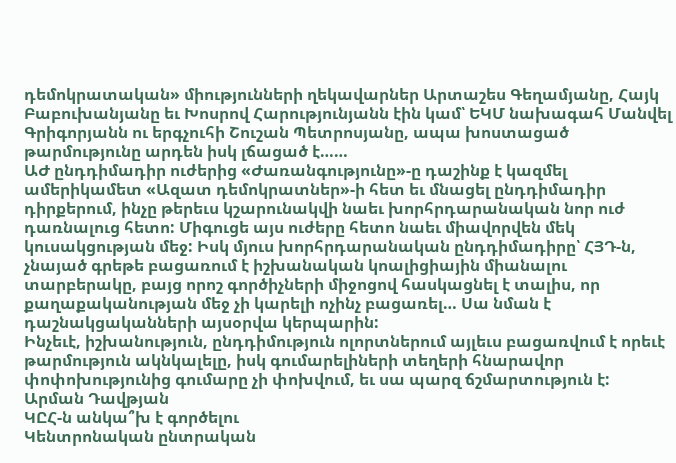դեմոկրատական» միությունների ղեկավարներ Արտաշես Գեղամյանը, Հայկ Բաբուխանյանը եւ Խոսրով Հարությունյանն էին կամ՝ ԵԿՄ նախագահ Մանվել Գրիգորյանն ու երգչուհի Շուշան Պետրոսյանը, ապա խոստացած թարմությունը արդեն իսկ լճացած է……
ԱԺ ընդդիմադիր ուժերից «Ժառանգությունը»-ը դաշինք է կազմել ամերիկամետ «Ազատ դեմոկրատներ»-ի հետ եւ մնացել ընդդիմադիր դիրքերում, ինչը թերեւս կշարունակվի նաեւ խորհրդարանական նոր ուժ դառնալուց հետո: Միգուցե այս ուժերը հետո նաեւ միավորվեն մեկ կուսակցության մեջ: Իսկ մյուս խորհրդարանական ընդդիմադիրը՝ ՀՅԴ-ն, չնայած գրեթե բացառում է իշխանական կոալիցիային միանալու տարբերակը, բայց որոշ գործիչների միջոցով հասկացնել է տալիս, որ քաղաքականության մեջ չի կարելի ոչինչ բացառել… Սա նման է դաշնակցականների այսօրվա կերպարին:
Ինչեւէ, իշխանություն, ընդդիմություն ոլորտներում այլեւս բացառվում է որեւէ թարմություն ակնկալելը, իսկ գումարելիների տեղերի հնարավոր փոփոխությունից գումարը չի փոխվում, եւ սա պարզ ճշմարտություն է:
Արման Դավթյան
ԿԸՀ-ն անկա՞խ է գործելու
Կենտրոնական ընտրական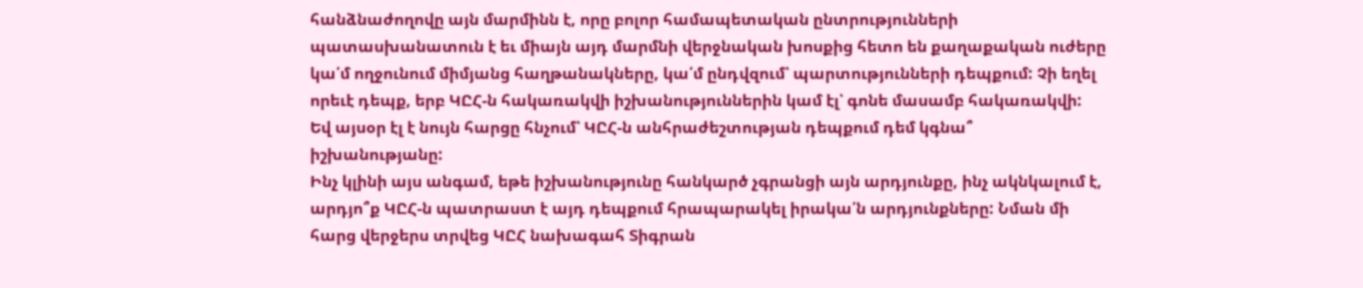հանձնաժողովը այն մարմինն է, որը բոլոր համապետական ընտրությունների պատասխանատուն է եւ միայն այդ մարմնի վերջնական խոսքից հետո են քաղաքական ուժերը կա՛մ ողջունում միմյանց հաղթանակները, կա՛մ ընդվզում՝ պարտությունների դեպքում: Չի եղել որեւէ դեպք, երբ ԿԸՀ-ն հակառակվի իշխանություններին կամ էլ՝ գոնե մասամբ հակառակվի: Եվ այսօր էլ է նույն հարցը հնչում՝ ԿԸՀ-ն անհրաժեշտության դեպքում դեմ կգնա՞ իշխանությանը:
Ինչ կլինի այս անգամ, եթե իշխանությունը հանկարծ չգրանցի այն արդյունքը, ինչ ակնկալում է, արդյո՞ք ԿԸՀ-ն պատրաստ է այդ դեպքում հրապարակել իրակա՛ն արդյունքները: Նման մի հարց վերջերս տրվեց ԿԸՀ նախագահ Տիգրան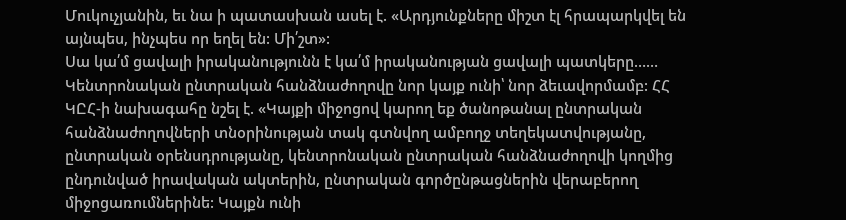Մուկուչյանին, եւ նա ի պատասխան ասել է. «Արդյունքները միշտ էլ հրապարկվել են այնպես, ինչպես որ եղել են: Մի՛շտ»:
Սա կա՛մ ցավալի իրականությունն է կա՛մ իրականության ցավալի պատկերը……
Կենտրոնական ընտրական հանձնաժողովը նոր կայք ունի՝ նոր ձեւավորմամբ: ՀՀ ԿԸՀ-ի նախագահը նշել է. «Կայքի միջոցով կարող եք ծանոթանալ ընտրական հանձնաժողովների տնօրինության տակ գտնվող ամբողջ տեղեկատվությանը, ընտրական օրենսդրությանը, կենտրոնական ընտրական հանձնաժողովի կողմից ընդունված իրավական ակտերին, ընտրական գործընթացներին վերաբերող միջոցառումներինե: Կայքն ունի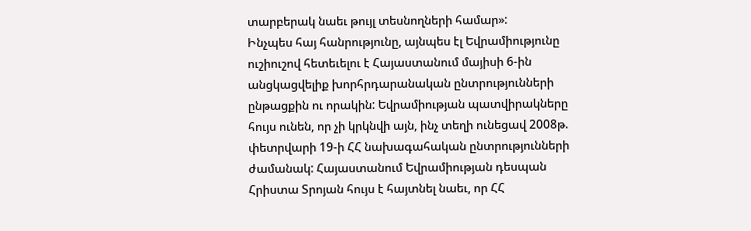տարբերակ նաեւ թույլ տեսնողների համար»:
Ինչպես հայ հանրությունը, այնպես էլ Եվրամիությունը ուշիուշով հետեւելու է Հայաստանում մայիսի 6-ին անցկացվելիք խորհրդարանական ընտրությունների ընթացքին ու որակին: Եվրամիության պատվիրակները հույս ունեն, որ չի կրկնվի այն, ինչ տեղի ունեցավ 2008թ. փետրվարի 19-ի ՀՀ նախագահական ընտրությունների ժամանակ: Հայաստանում Եվրամիության դեսպան Հրիստա Տրոյան հույս է հայտնել նաեւ, որ ՀՀ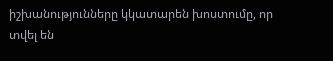իշխանությունները կկատարեն խոստումը, որ տվել են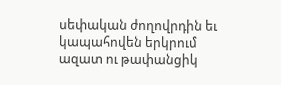սեփական ժողովրդին եւ կապահովեն երկրում ազատ ու թափանցիկ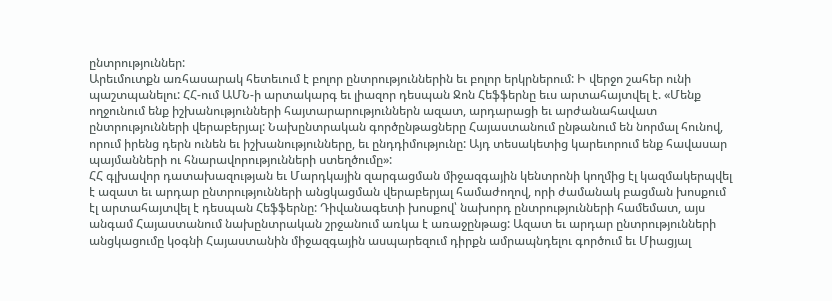ընտրություններ:
Արեւմուտքն առհասարակ հետեւում է բոլոր ընտրություններին եւ բոլոր երկրներում: Ի վերջո շահեր ունի պաշտպանելու: ՀՀ-ում ԱՄՆ-ի արտակարգ եւ լիազոր դեսպան Ջոն Հեֆֆերնը եւս արտահայտվել է. «Մենք ողջունում ենք իշխանությունների հայտարարություններն ազատ, արդարացի եւ արժանահավատ ընտրությունների վերաբերյալ: Նախընտրական գործընթացները Հայաստանում ընթանում են նորմալ հունով, որում իրենց դերն ունեն եւ իշխանությունները, եւ ընդդիմությունը: Այդ տեսակետից կարեւորում ենք հավասար պայմանների ու հնարավորությունների ստեղծումը»:
ՀՀ գլխավոր դատախազության եւ Մարդկային զարգացման միջազգային կենտրոնի կողմից էլ կազմակերպվել է ազատ եւ արդար ընտրությունների անցկացման վերաբերյալ համաժողով, որի ժամանակ բացման խոսքում էլ արտահայտվել է դեսպան Հեֆֆերնը: Դիվանագետի խոսքով՝ նախորդ ընտրությունների համեմատ, այս անգամ Հայաստանում նախընտրական շրջանում առկա է առաջընթաց: Ազատ եւ արդար ընտրությունների անցկացումը կօգնի Հայաստանին միջազգային ասպարեզում դիրքն ամրապնդելու գործում եւ Միացյալ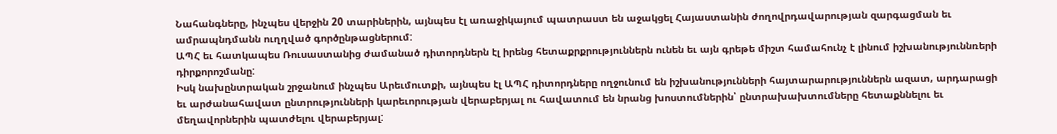Նահանգները, ինչպես վերջին 20 տարիներին, այնպես էլ առաջիկայում պատրաստ են աջակցել Հայաստանին ժողովրդավարության զարգացման եւ ամրապնդմանն ուղղված գործընթացներում:
ԱՊՀ եւ հատկապես Ռուսաստանից ժամանած դիտորդներն էլ իրենց հետաքրքրություններն ունեն եւ այն գրեթե միշտ համահունչ է լինում իշխանություննռերի դիրքորոշմանը:
Իսկ նախընտրական շրջանում ինչպես Արեւմուտքի, այնպես էլ ԱՊՀ դիտորդները ողջունում են իշխանությունների հայտարարություններն ազատ, արդարացի եւ արժանահավատ ընտրությունների կարեւորության վերաբերյալ ու հավատում են նրանց խոստումներին՝ ընտրախախտումները հետաքննելու եւ մեղավորներին պատժելու վերաբերյալ: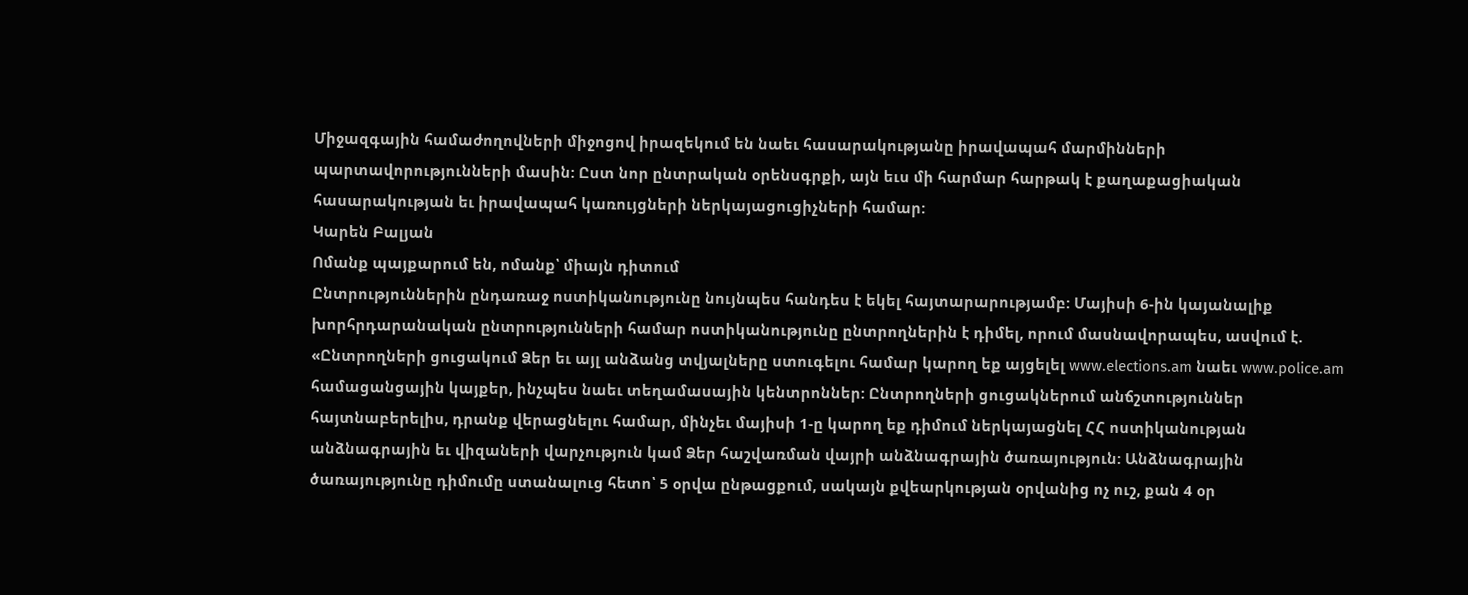Միջազգային համաժողովների միջոցով իրազեկում են նաեւ հասարակությանը իրավապահ մարմինների պարտավորությունների մասին: Ըստ նոր ընտրական օրենսգրքի, այն եւս մի հարմար հարթակ է քաղաքացիական հասարակության եւ իրավապահ կառույցների ներկայացուցիչների համար:
Կարեն Բալյան
Ոմանք պայքարում են, ոմանք՝ միայն դիտում
Ընտրություններին ընդառաջ ոստիկանությունը նույնպես հանդես է եկել հայտարարությամբ: Մայիսի 6-ին կայանալիք խորհրդարանական ընտրությունների համար ոստիկանությունը ընտրողներին է դիմել, որում մասնավորապես, ասվում է. «Ընտրողների ցուցակում Ձեր եւ այլ անձանց տվյալները ստուգելու համար կարող եք այցելել www.elections.am նաեւ www.police.am համացանցային կայքեր, ինչպես նաեւ տեղամասային կենտրոններ: Ընտրողների ցուցակներում անճշտություններ հայտնաբերելիս, դրանք վերացնելու համար, մինչեւ մայիսի 1-ը կարող եք դիմում ներկայացնել ՀՀ ոստիկանության անձնագրային եւ վիզաների վարչություն կամ Ձեր հաշվառման վայրի անձնագրային ծառայություն: Անձնագրային ծառայությունը դիմումը ստանալուց հետո՝ 5 օրվա ընթացքում, սակայն քվեարկության օրվանից ոչ ուշ, քան 4 օր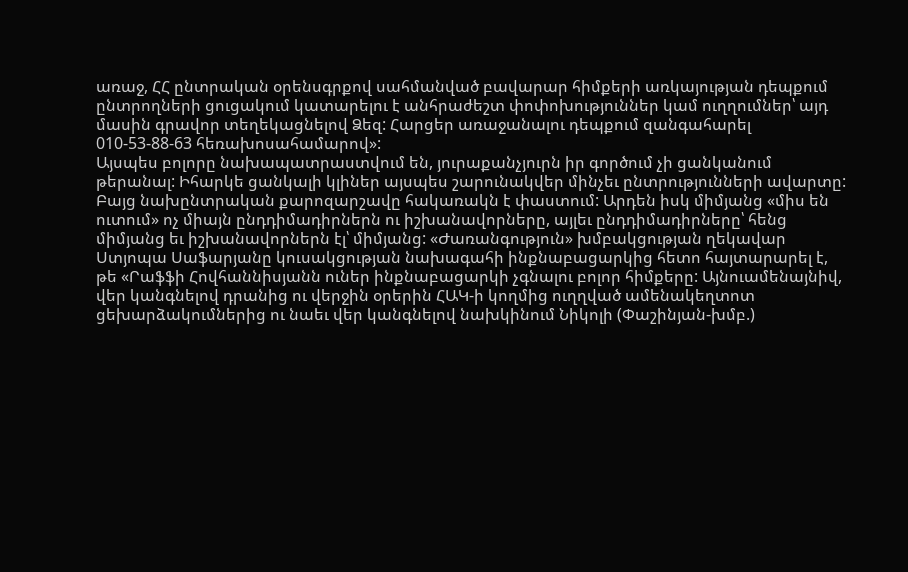առաջ, ՀՀ ընտրական օրենսգրքով սահմանված բավարար հիմքերի առկայության դեպքում ընտրողների ցուցակում կատարելու է անհրաժեշտ փոփոխություններ կամ ուղղումներ՝ այդ մասին գրավոր տեղեկացնելով Ձեզ: Հարցեր առաջանալու դեպքում զանգահարել 010-53-88-63 հեռախոսահամարով»:
Այսպես բոլորը նախապատրաստվում են, յուրաքանչյուրն իր գործում չի ցանկանում թերանալ: Իհարկե ցանկալի կլիներ այսպես շարունակվեր մինչեւ ընտրությունների ավարտը:
Բայց նախընտրական քարոզարշավը հակառակն է փաստում: Արդեն իսկ միմյանց «միս են ուտում» ոչ միայն ընդդիմադիրներն ու իշխանավորները, այլեւ ընդդիմադիրները՝ հենց միմյանց եւ իշխանավորներն էլ՝ միմյանց: «Ժառանգություն» խմբակցության ղեկավար Ստյոպա Սաֆարյանը կուսակցության նախագահի ինքնաբացարկից հետո հայտարարել է, թե «Րաֆֆի Հովհաննիսյանն ուներ ինքնաբացարկի չգնալու բոլոր հիմքերը: Այնուամենայնիվ, վեր կանգնելով դրանից ու վերջին օրերին ՀԱԿ-ի կողմից ուղղված ամենակեղտոտ ցեխարձակումներից ու նաեւ վեր կանգնելով նախկինում Նիկոլի (Փաշինյան-խմբ.)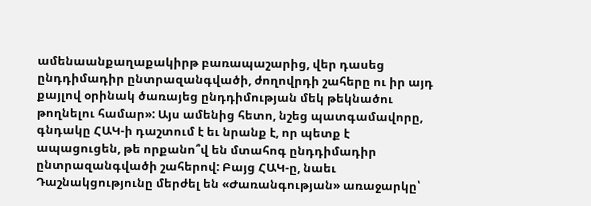ամենաանքաղաքակիրթ բառապաշարից, վեր դասեց ընդդիմադիր ընտրազանգվածի, ժողովրդի շահերը ու իր այդ քայլով օրինակ ծառայեց ընդդիմության մեկ թեկնածու թողնելու համար»: Այս ամենից հետո, նշեց պատգամավորը, գնդակը ՀԱԿ-ի դաշտում է եւ նրանք է, որ պետք է ապացուցեն, թե որքանո՞վ են մտահոգ ընդդիմադիր ընտրազանգվածի շահերով: Բայց ՀԱԿ-ը, նաեւ Դաշնակցությունը մերժել են «Ժառանգության» առաջարկը՝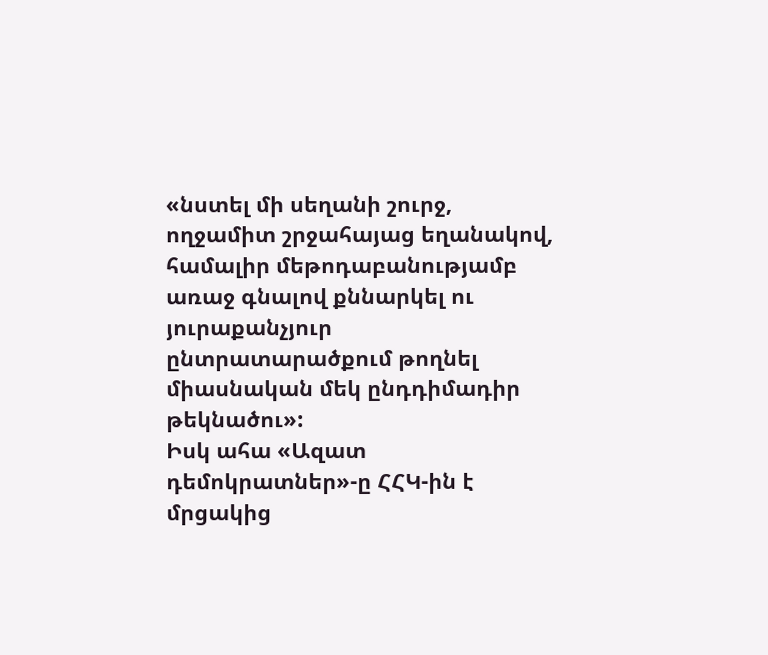«նստել մի սեղանի շուրջ, ողջամիտ շրջահայաց եղանակով, համալիր մեթոդաբանությամբ առաջ գնալով քննարկել ու յուրաքանչյուր ընտրատարածքում թողնել միասնական մեկ ընդդիմադիր թեկնածու»:
Իսկ ահա «Ազատ դեմոկրատներ»-ը ՀՀԿ-ին է մրցակից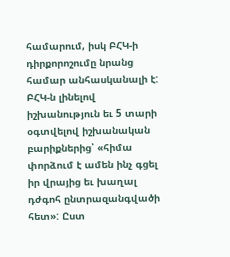համարում, իսկ ԲՀԿ-ի դիրքորոշումը նրանց համար անհասկանալի է: ԲՀԿ-ն լինելով իշխանություն եւ 5 տարի օգտվելով իշխանական բարիքներից՝ «հիմա փորձում է ամեն ինչ գցել իր վրայից եւ խաղալ դժգոհ ընտրազանգվածի հետ»: Ըստ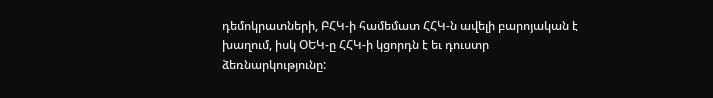դեմոկրատների, ԲՀԿ-ի համեմատ ՀՀԿ-ն ավելի բարոյական է խաղում, իսկ ՕԵԿ-ը ՀՀԿ-ի կցորդն է եւ դուստր ձեռնարկությունը: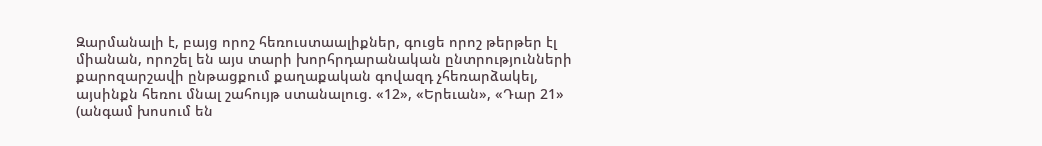Զարմանալի է, բայց որոշ հեռուստաալիքներ, գուցե որոշ թերթեր էլ միանան, որոշել են այս տարի խորհրդարանական ընտրությունների քարոզարշավի ընթացքում քաղաքական գովազդ չհեռարձակել, այսինքն հեռու մնալ շահույթ ստանալուց. «12», «Երեւան», «Դար 21» (անգամ խոսում են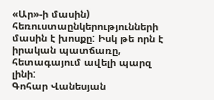«Ար»-ի մասին) հեռուստաընկերությունների մասին է խոսքը: Իսկ թե որն է իրական պատճառը, հետագայում ավելի պարզ լինի:
Գոհար Վանեսյան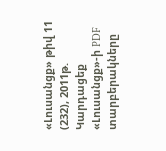«Լուսանցք» թիվ 11 (232), 2011թ.
Կարդացեք «Լուսանցք»-ի PDF տարբերակները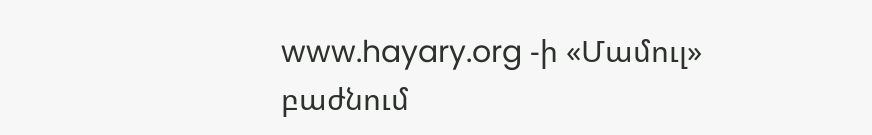www.hayary.org -ի «Մամուլ» բաժնում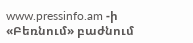www.pressinfo.am -ի «Բեռնում» բաժնում